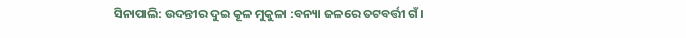ସିନାପାଲି: ଉଦନ୍ତୀର ଦୁଇ କୂଳ ମୁକୁଳା :ବନ୍ୟା ଜଳରେ ତଟବର୍ତ୍ତୀ ଗଁ।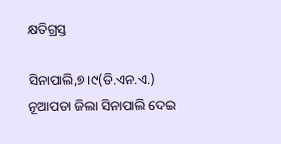କ୍ଷତିଗ୍ରସ୍ତ

ସିନାପାଲି,୭।୯(ଡି.ଏନ.ଏ.)
ନୂଆପଡା ଜିଲା ସିନାପାଲି ଦେଇ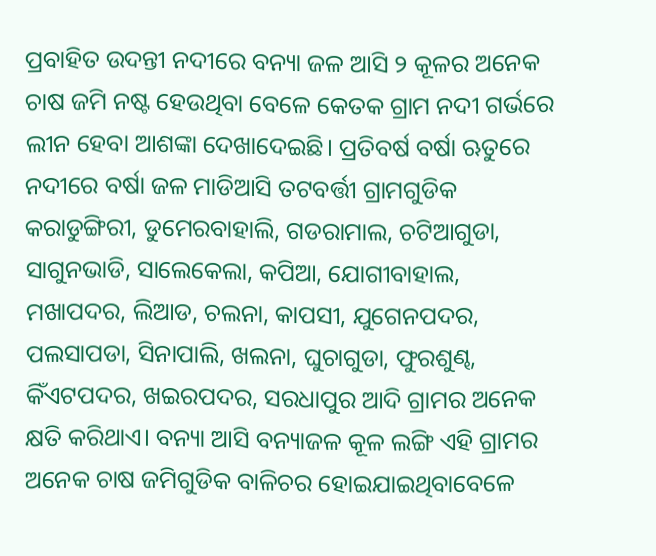ପ୍ରବାହିତ ଉଦନ୍ତୀ ନଦୀରେ ବନ୍ୟା ଜଳ ଆସି ୨ କୂଳର ଅନେକ ଚାଷ ଜମି ନଷ୍ଟ ହେଉଥିବା ବେଳେ କେତକ ଗ୍ରାମ ନଦୀ ଗର୍ଭରେ ଲୀନ ହେବା ଆଶଙ୍କା ଦେଖାଦେଇଛି। ପ୍ରତିବର୍ଷ ବର୍ଷା ଋତୁରେ ନଦୀରେ ବର୍ଷା ଜଳ ମାଡିଆସି ତଟବର୍ତ୍ତୀ ଗ୍ରାମଗୁଡିକ କରାଡୁଙ୍ଗିରୀ, ଡୁମେରବାହାଲି, ଗଡରାମାଲ, ଚଟିଆଗୁଡା, ସାଗୁନଭାଡି, ସାଲେକେଲା, କପିଆ, ଯୋଗୀବାହାଲ, ମଖାପଦର, ଲିଆଡ, ଚଲନା, କାପସୀ, ଯୁଗେନପଦର, ପଲସାପଡା, ସିନାପାଲି, ଖଲନା, ଘୁଚାଗୁଡା, ଫୁରଶୁଣ୍ଢ, କିଁଏଟପଦର, ଖଇରପଦର, ସରଧାପୁର ଆଦି ଗ୍ରାମର ଅନେକ କ୍ଷତି କରିଥାଏ। ବନ୍ୟା ଆସି ବନ୍ୟାଜଳ କୂଳ ଲଙ୍ଗି ଏହି ଗ୍ରାମର ଅନେକ ଚାଷ ଜମିଗୁଡିକ ବାଳିଚର ହୋଇଯାଇଥିବାବେଳେ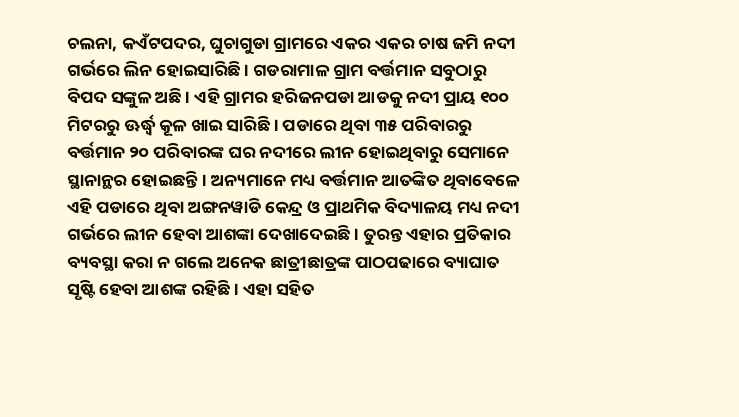ଚଲନା, କଏଁଟପଦର, ଘୁଚାଗୁଡା ଗ୍ରାମରେ ଏକର ଏକର ଚାଷ ଜମି ନଦୀ ଗର୍ଭରେ ଲିନ ହୋଇସାରିଛି । ଗଡରାମାଳ ଗ୍ରାମ ବର୍ତ୍ତମାନ ସବୁଠାରୁ ବିପଦ ସଙ୍କୁଳ ଅଛି । ଏହି ଗ୍ରାମର ହରିଜନପଡା ଆଡକୁ ନଦୀ ପ୍ରାୟ ୧୦୦ ମିଟରରୁ ଊର୍ଦ୍ଧ୍ୱ କୂଳ ଖାଇ ସାରିଛି । ପଡାରେ ଥିବା ୩୫ ପରିବାରରୁ ବର୍ତ୍ତମାନ ୨୦ ପରିବାରଙ୍କ ଘର ନଦୀରେ ଲୀନ ହୋଇଥିବାରୁ ସେମାନେ ସ୍ଥାନାନ୍ଥର ହୋଇଛନ୍ତି। ଅନ୍ୟମାନେ ମଧ୍ୟ ବର୍ତ୍ତମାନ ଆତଙ୍କିତ ଥିବାବେଳେ ଏହି ପଡାରେ ଥିବା ଅଙ୍ଗନୱାଡି କେନ୍ଦ୍ର ଓ ପ୍ରାଥମିକ ବିଦ୍ୟାଳୟ ମଧ୍ୟ ନଦୀ ଗର୍ଭରେ ଲୀନ ହେବା ଆଶଙ୍କା ଦେଖାଦେଇଛି। ତୁରନ୍ତ ଏହାର ପ୍ରତିକାର ବ୍ୟବସ୍ଥା କରା ନ ଗଲେ ଅନେକ ଛାତ୍ରୀଛାତ୍ରଙ୍କ ପାଠପଢାରେ ବ୍ୟାଘାତ ସୃଷ୍ଟି ହେବା ଆଶଙ୍କ ରହିଛି । ଏହା ସହିତ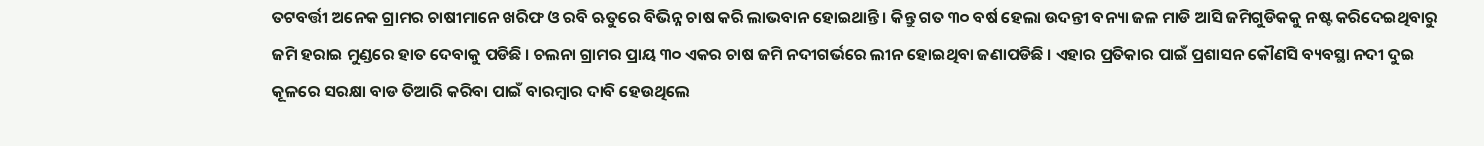ତଟବର୍ତ୍ତୀ ଅନେକ ଗ୍ରାମର ଚାଷୀମାନେ ଖରିଫ ଓ ରବି ଋତୁରେ ବିଭିନ୍ନ ଚାଷ କରି ଲାଭବାନ ହୋଇଥାନ୍ତି । କିନ୍ତୁ ଗତ ୩୦ ବର୍ଷ ହେଲା ଉଦନ୍ତୀ ବନ୍ୟା ଜଳ ମାଡି ଆସି ଜମିଗୁଡିକକୁ ନଷ୍ଟ କରିଦେଇଥିବାରୁ ଜମି ହରାଇ ମୁଣ୍ଡରେ ହାତ ଦେବାକୁ ପଡିଛି । ଚଲନା ଗ୍ରାମର ପ୍ରାୟ ୩୦ ଏକର ଚାଷ ଜମି ନଦୀଗର୍ଭରେ ଲୀନ ହୋଇଥିବା ଜଣାପଡିଛି । ଏହାର ପ୍ରତିକାର ପାଇଁ ପ୍ରଶାସନ କୌଣସି ବ୍ୟବସ୍ଥା ନଦୀ ଦୁଇ କୂଳରେ ସରକ୍ଷା ବାଡ ତିଆରି କରିବା ପାଇଁ ବାରମ୍ବାର ଦାବି ହେଉଥିଲେ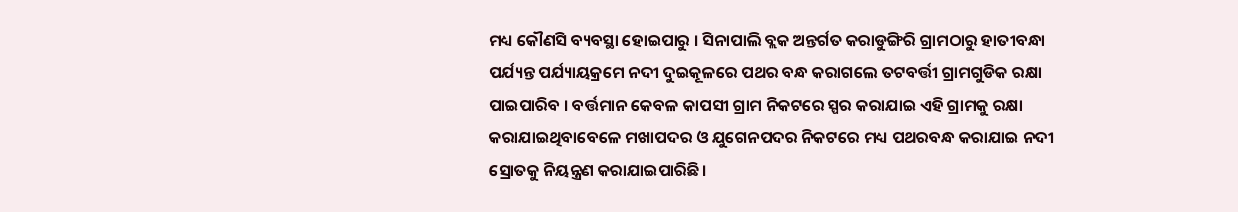ମଧ୍ୟ କୌଣସି ବ୍ୟବସ୍ଥା ହୋଇପାରୁ । ସିନାପାଲି ବ୍ଲକ ଅନ୍ତର୍ଗତ କରାଡୁଙ୍ଗିରି ଗ୍ରାମଠାରୁ ହାତୀବନ୍ଧା ପର୍ଯ୍ୟନ୍ତ ପର୍ଯ୍ୟାୟକ୍ରମେ ନଦୀ ଦୁଇକୂଳରେ ପଥର ବନ୍ଧ କରାଗଲେ ତଟବର୍ତ୍ତୀ ଗ୍ରାମଗୁଡିକ ରକ୍ଷା ପାଇପାରିବ । ବର୍ତ୍ତମାନ କେବଳ କାପସୀ ଗ୍ରାମ ନିକଟରେ ସ୍ପର କରାଯାଇ ଏହି ଗ୍ରାମକୁ ରକ୍ଷା କରାଯାଇଥିବାବେଳେ ମଖାପଦର ଓ ଯୁଗେନପଦର ନିକଟରେ ମଧ୍ୟ ପଥରବନ୍ଧ କରାଯାଇ ନଦୀ ସ୍ରୋତକୁ ନିୟନ୍ତ୍ରଣ କରାଯାଇପାରିଛି।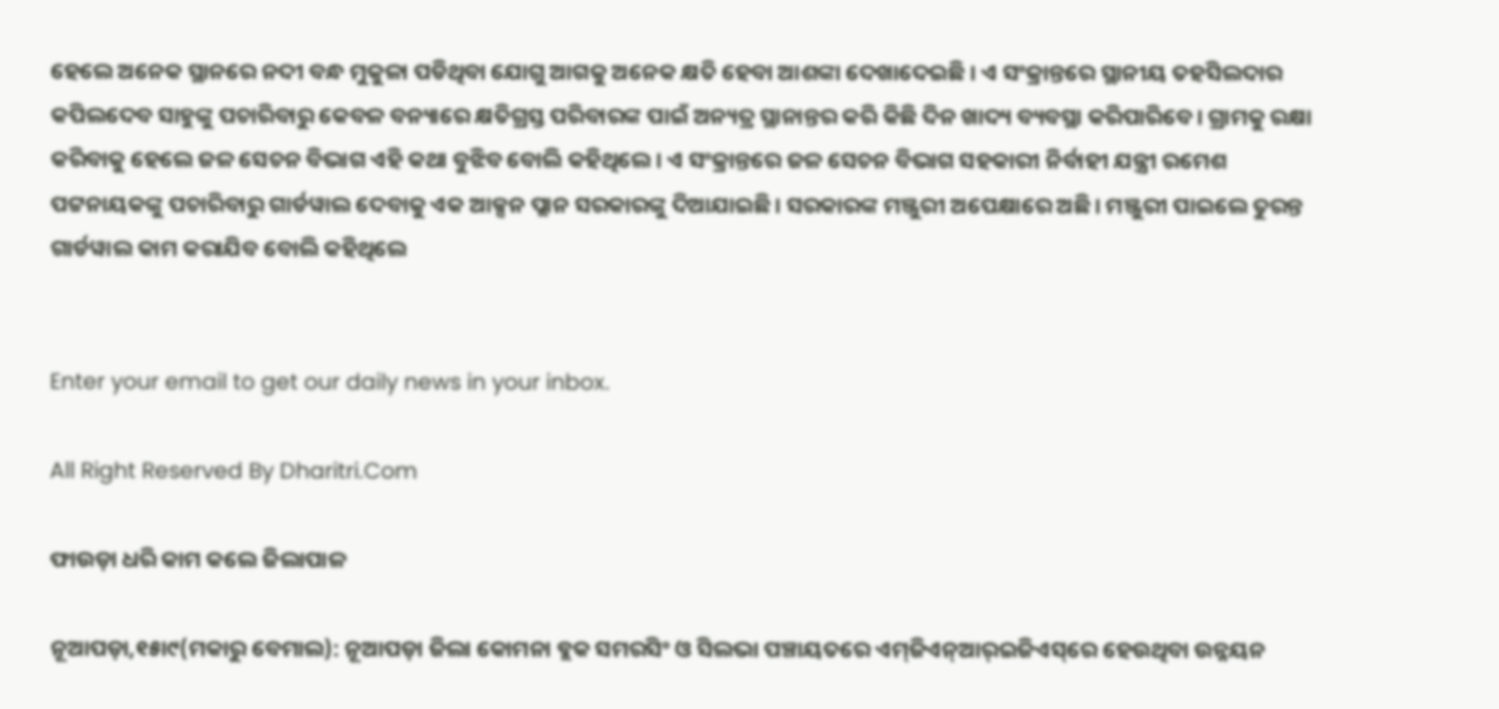ହେଲେ ଅନେକ ସ୍ଥାନରେ ନଦୀ ବନ୍ଧ ମୁକୁଳା ପଡିଥିବା ଯୋଗୁ ଆଗକୁ ଅନେକ କ୍ଷତି ହେବା ଆଶଙ୍କା ଦେଖାଦେଇଛି । ଏ ସଂକ୍ରାନ୍ତରେ ସ୍ଥାନୀୟ ତହସିଲଦାର କପିଲଦେବ ସାହୁଙ୍କୁ ପଚାରିବାରୁ କେବଳ ବନ୍ୟାରେ କ୍ଷତିଗ୍ରସ୍ତ ପରିବାରଙ୍କ ପାଇଁ ଅନ୍ୟତ୍ର ସ୍ଥାନାନ୍ତର କରି କିଛି ଦିନ ଖାଦ୍ୟ ବ୍ୟବସ୍ଥା କରିପାରିବେ। ଗ୍ରାମକୁ ରକ୍ଷା କରିବାକୁ ହେଲେ ଜଳ ସେଚନ ବିଭାଗ ଏହି କଥା ବୁଝିବ ବୋଲି କହିଥିଲେ। ଏ ସଂକ୍ରାନ୍ତରେ ଜଳ ସେଚନ ବିଭାଗ ସହକାରୀ ନିର୍ବାହୀ ଯନ୍ତ୍ରୀ ରମେଶ ପଟ୍ଟନାୟକଙ୍କୁ ପଚାରିବାରୁ ଗାର୍ଡୱାଲ ଦେବାକୁ ଏକ ଆକ୍ସନ ପ୍ଲାନ ସରକାରଙ୍କୁ ଦିଆଯାଇଛି। ସରକାରଙ୍କ ମଞ୍ଜୁରୀ ଅପେକ୍ଷାରେ ଅଛି। ମଞ୍ଜୁରୀ ପାଇଲେ ତୁରନ୍ତ ଗାର୍ଡୱାଲ କାମ କରାଯିବ ବୋଲି କହିଥିଲେ


Enter your email to get our daily news in your inbox.

All Right Reserved By Dharitri.Com

ଫାଉଡ଼ା ଧରି କାମ କଲେ ଜିଲାପାଳ

ନୂଆପଡ଼ା,୧୫ା୯(ମକାରୁ ବେମାଲ): ନୂଆପଡ଼ା ଜିଲା କୋମନା ବ୍ଲକ ସମରସିଂ ଓ ସିଲଭା ପଞ୍ଚାୟତରେ ଏମ୍‌ଜିଏନ୍‌ଆର୍‌ଇଜିଏସ୍‌ରେ ହେଉଥିବା ଉନ୍ନୟନ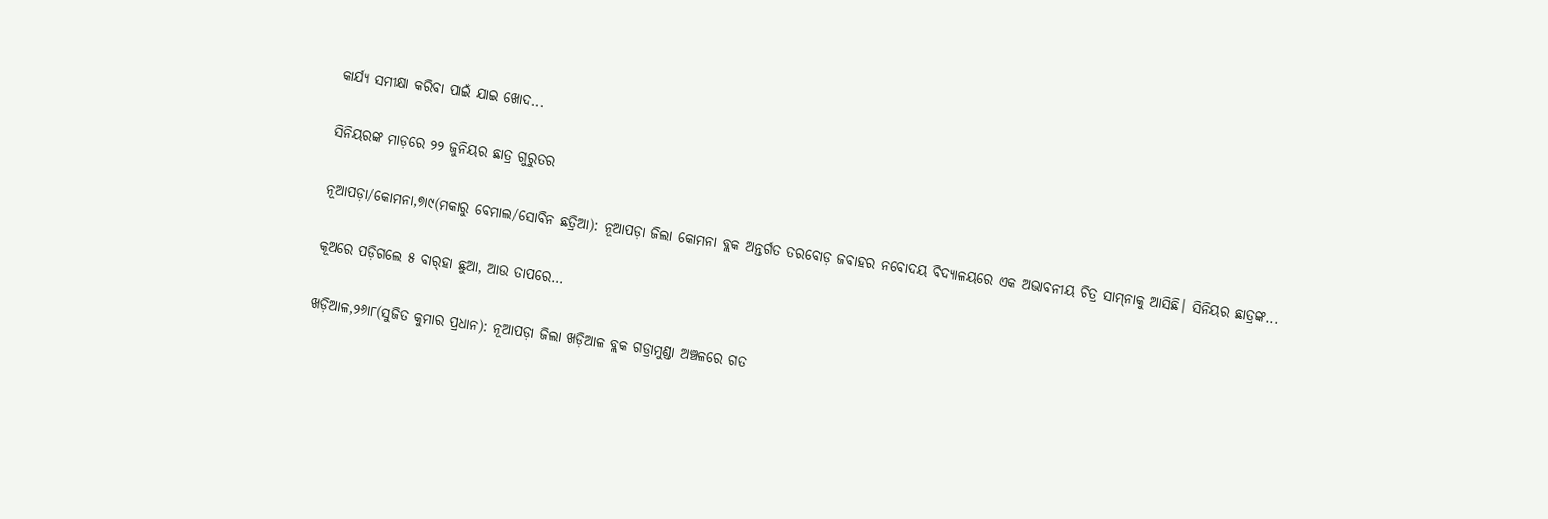କାର୍ଯ୍ୟ ସମୀକ୍ଷା କରିବା ପାଇଁ ଯାଇ ଖୋଦ...

ସିନିୟରଙ୍କ ମାଡ଼ରେ ୨୨ ଜୁନିୟର ଛାତ୍ର ଗୁରୁତର

ନୂଆପଡ଼ା/କୋମନା,୭ା୯(ମକାରୁ ବେମାଲ/ସୋବିନ ଛତ୍ରିଆ): ନୂଆପଡ଼ା ଜିଲା କୋମନା ବ୍ଲକ ଅନ୍ତର୍ଗତ ତରବୋଡ଼ ଜବାହର ନବୋଦୟ ବିଦ୍ୟାଳୟରେ ଏକ ଅଭାବନୀୟ ଚିତ୍ର ସାମ୍‌ନାକୁ ଆସିଛି। ସିନିୟର ଛାତ୍ରଙ୍କ...

କୂଅରେ ପଡ଼ିଗଲେ ୫ ବାର୍‌ହା ଛୁଆ, ଆଉ ତାପରେ…

ଖଡ଼ିଆଳ,୨୬ା୮(ସୁଜିତ କୁମାର ପ୍ରଧାନ): ନୂଆପଡ଼ା ଜିଲା ଖଡ଼ିଆଳ ବ୍ଲକ ଗଡ୍ରାମୁଣ୍ଡା ଅଞ୍ଚଳରେ ଗତ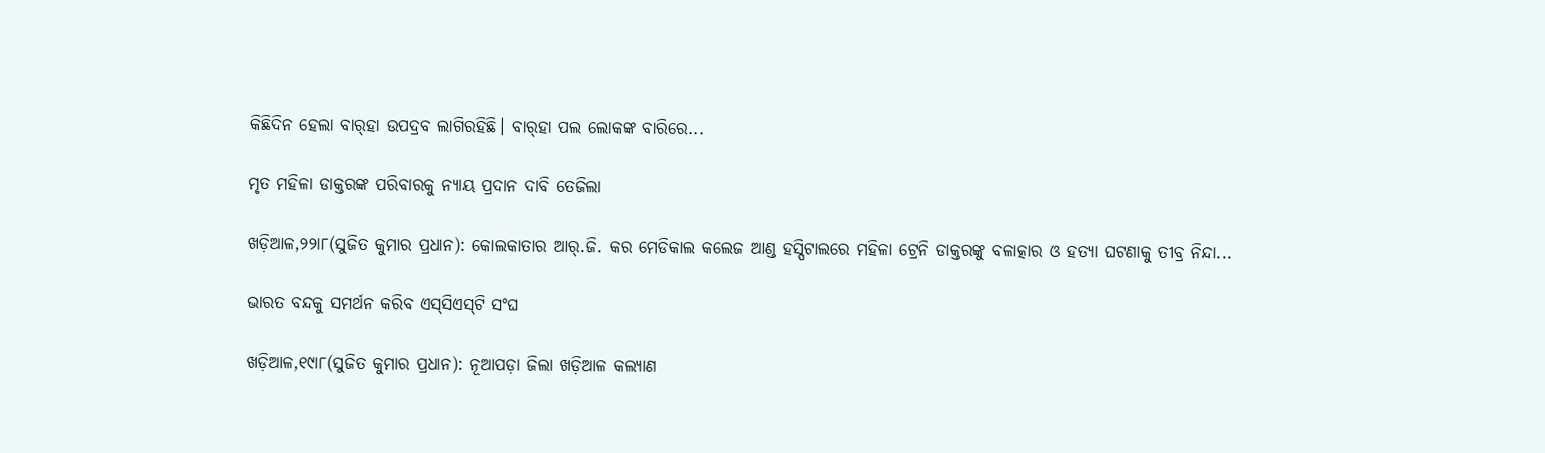କିଛିଦିନ ହେଲା ବାର୍‌ହା ଉପଦ୍ରବ ଲାଗିରହିଛି। ବାର୍‌ହା ପଲ ଲୋକଙ୍କ ବାରିରେ...

ମୃତ ମହିଳା ଡାକ୍ତରଙ୍କ ପରିବାରକୁ ନ୍ୟାୟ ପ୍ରଦାନ ଦାବି ତେଜିଲା

ଖଡ଼ିଆଳ,୨୨ା୮(ସୁଜିତ କୁମାର ପ୍ରଧାନ): କୋଲକାତାର ଆର୍‌.ଜି. କର ମେଡିକାଲ କଲେଜ ଆଣ୍ଡ ହସ୍ପିଟାଲରେ ମହିଳା ଟ୍ରେନି ଡାକ୍ତରଙ୍କୁ ବଳାତ୍କାର ଓ ହତ୍ୟା ଘଟଣାକୁ ତୀବ୍ର ନିନ୍ଦା...

ଭାରତ ବନ୍ଦକୁ ସମର୍ଥନ କରିବ ଏସ୍‌ସିଏସ୍‌ଟି ସଂଘ

ଖଡ଼ିଆଳ,୧୯ା୮(ସୁଜିତ କୁମାର ପ୍ରଧାନ): ନୂଆପଡ଼ା ଜିଲା ଖଡ଼ିଆଳ କଲ୍ୟାଣ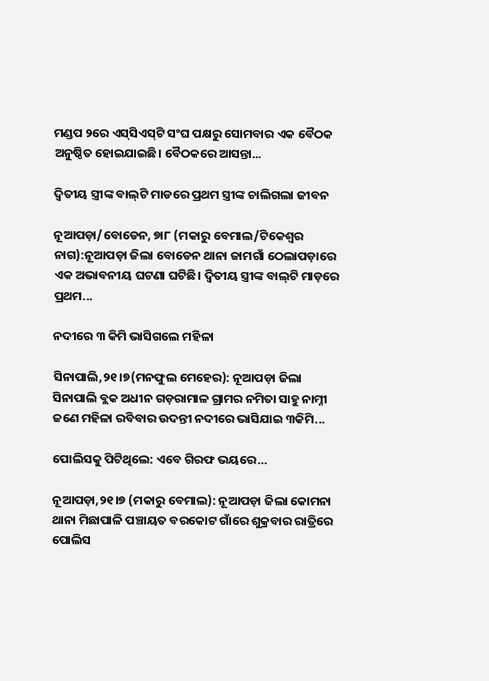ମଣ୍ଡପ ୨ରେ ଏସ୍‌ସିଏସ୍‌ଟି ସଂଘ ପକ୍ଷରୁ ସୋମବାର ଏକ ବୈଠକ ଅନୁଷ୍ଠିତ ହୋଇଯାଇଛି। ବୈଠକରେ ଆସନ୍ତା...

ଦ୍ୱିତୀୟ ସ୍ତ୍ରୀଙ୍କ ବାଲ୍‌ଟି ମାଡରେ ପ୍ରଥମ ସ୍ତ୍ରୀଙ୍କ ଚାଲିଗଲା ଜୀବନ

ନୂଆପଡ଼ା/ବୋଡେନ, ୭ା୮ (ମକାରୁ ବେମାଲ/ଟିକେଶ୍ୱର ନାଗ):ନୂଆପଡ଼ା ଜିଲା ବୋଡେନ ଥାନା ଜାମଗାଁ ଠେଲାପଡ଼ାରେ ଏକ ଅଭାବନୀୟ ଘଟଣା ଘଟିଛି। ଦ୍ୱିତୀୟ ସ୍ତ୍ରୀଙ୍କ ବାଲ୍‌ଟି ମାଡ଼ରେ ପ୍ରଥମ...

ନଦୀରେ ୩ କିମି ଭାସିଗଲେ ମହିଳା

ସିନାପାଲି,୨୧।୭(ମନଫୁଲ ମେହେର): ନୂଆପଡ଼ା ଜିଲା ସିନାପାଲି ବ୍ଲକ ଅଧୀନ ଗଡ଼ରାମାଳ ଗ୍ରାମର ନମିତା ସାହୁ ନାମ୍ନୀ ଜଣେ ମହିଳା ରବିବାର ଉଦନ୍ତୀ ନଦୀରେ ଭାସିଯାଇ ୩କିମି...

ପୋଲିସକୁ ପିଟିଥିଲେ: ଏବେ ଗିରଫ ଭୟରେ…

ନୂଆପଡ଼ା,୨୧।୭ (ମକାରୁ ବେମାଲ): ନୂଆପଡ଼ା ଜିଲା କୋମନା ଥାନା ମିଛାପାଳି ପଞ୍ଚାୟତ ବରକୋଟ ଗାଁରେ ଶୁକ୍ରବାର ରାତ୍ରିରେ ପୋଲିସ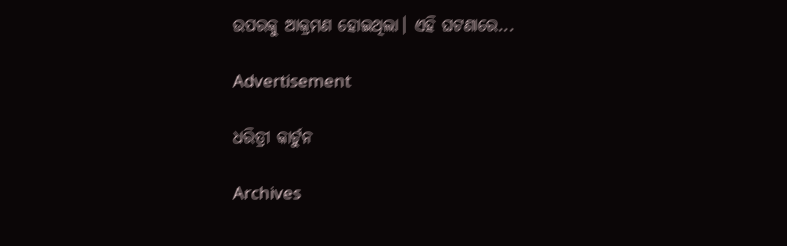ଉପରକୁ ଆକ୍ରମଣ ହୋଇଥିଲା। ଏହି ଘଟଣାରେ...

Advertisement

ଧରିତ୍ରୀ କାର୍ଟୁନ

Archives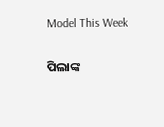Model This Week

ପିଲାଙ୍କ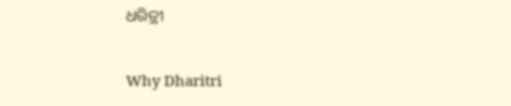ଧରିତ୍ରୀ

Why Dharitri